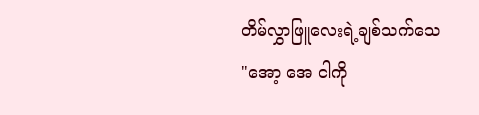တိမ်လွှာဖြူလေးရဲ့ချစ်သက်သေ
"အော့ အေ ငါကို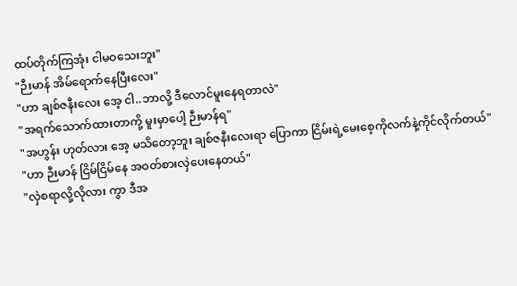ထပ်တိုက်ကြအုံး ငါမဝသေးဘူး"
"ဉီးမာန် အိမ်ရောက်နေပြီးလေး"
"ဟာ ချစ်ဇနီးလေး အေ့ ငါ..ဘာလို့ ဒီလောင်မူးနေရတာလဲ"
"အရက်သောက်ထားတာကို့ မူးမှာပေါ့ ဉီးမာန်ရ"
"အဟွန်း ဟုတ်လား အေ့ မသိတော့ဘူး ချစ်ဇနီးလေးရာ ပြောကာ ငြိမ်းရဲ့မေးစေ့ကိုလက်နဲ့ကိုင်လိုက်တယ်"
"ဟာ ဉီးမာန် ငြိမ်ငြိမ်နေ အဝတ်စားလှဲပေးနေတယ်"
"လှဲစရာလို့လိုလား ကွာ ဒီအ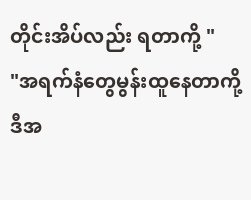တိုင်းအိပ်လည်း ရတာကို့ "
"အရက်နံတွေမွန်းထူနေတာကို့ ဒီအ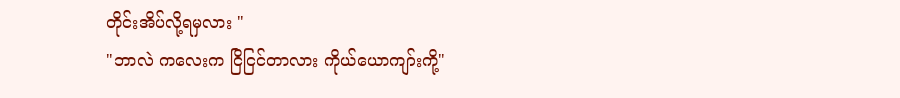တိုင်းအိပ်လို့ရမှလား "
"ဘာလဲ ကလေးက ငြိငြင်တာလား ကိုယ်ယောကျာ်းကို့"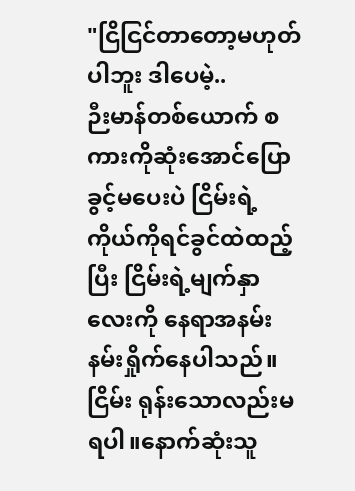"ငြိငြင်တာတော့မဟုတ်ပါဘူး ဒါပေမဲ့..
ဉီးမာန်တစ်ယောက် စကားကိုဆုံးအောင်ပြောခွင့်မပေးပဲ ငြိမ်းရဲ့ကိုယ်ကိုရင်ခွင်ထဲထည့်ပြီး ငြိမ်းရဲ့မျက်နှာလေးကို နေရာအနမ်းနမ်းရှိုက်နေပါသည်။ငြိမ်း ရုန်းသောလည်းမရပါ။နောက်ဆုံးသူ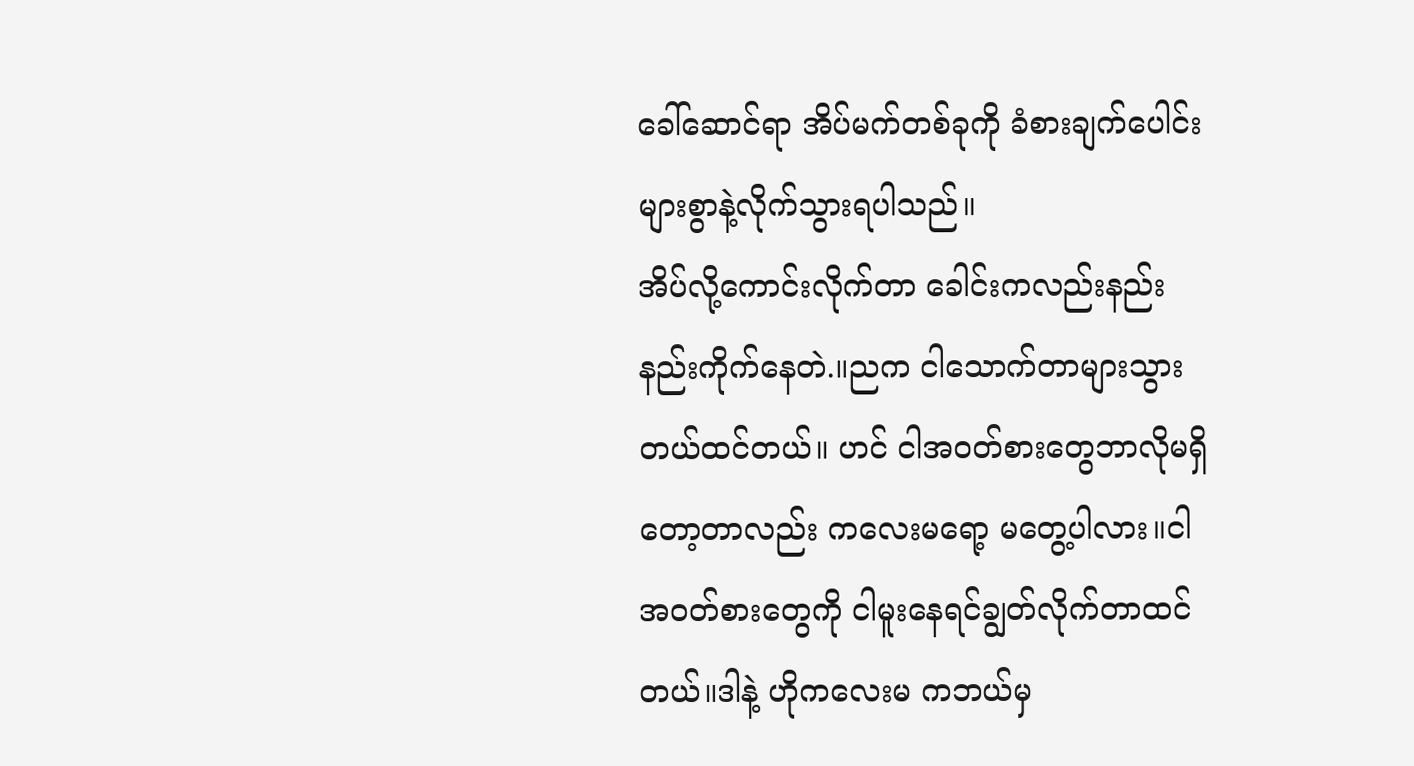ခေါ်ဆောင်ရာ အိပ်မက်တစ်ခုကို ခံစားချက်ပေါင်းများစွာနဲ့လိုက်သွားရပါသည်။
အိပ်လို့ကောင်းလိုက်တာ ခေါင်းကလည်းနည်းနည်းကိုက်နေတဲ.။ညက ငါသောက်တာများသွားတယ်ထင်တယ်။ ဟင် ငါအဝတ်စားတွေဘာလိုမရှိတော့တာလည်း ကလေးမရော့ မတွေ့ပါလား။ငါအဝတ်စားတွေကို ငါမူးနေရင်ချွတ်လိုက်တာထင်တယ်။ဒါနဲ့ ဟိုကလေးမ ကဘယ်မှ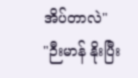အိပ်တာလဲ"
"ဉီးမာန် နိုးပြီး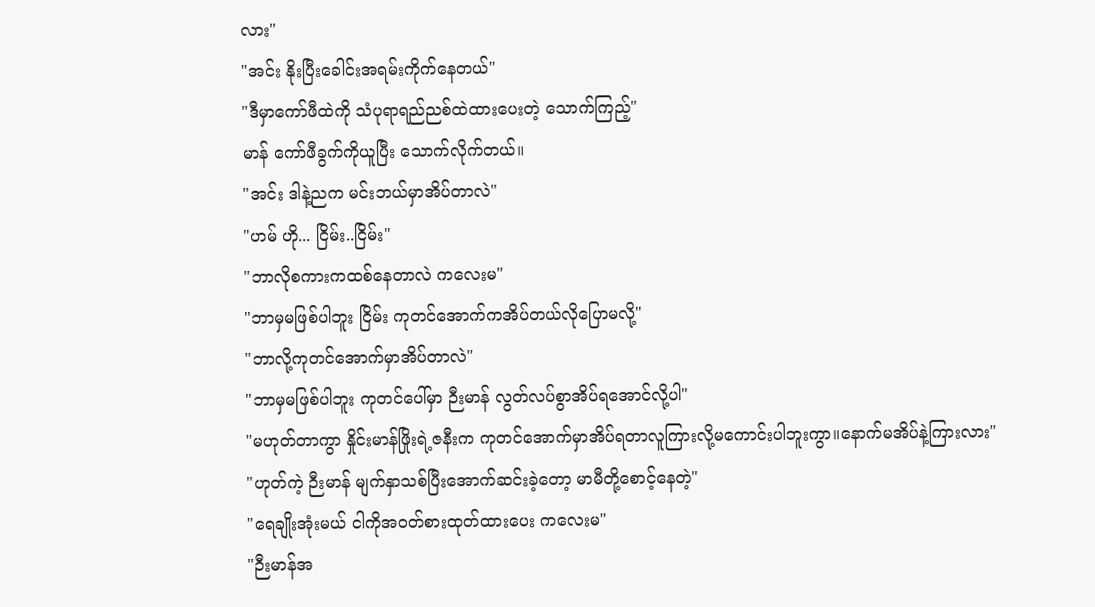လား"
"အင်း နိုးပြီးခေါင်းအရမ်းကိုက်နေတယ်"
"ဒီမှာကော်ဖီထဲကို သံပုရာရည်ညစ်ထဲထားပေးတဲ့ သောက်ကြည့်"
မာန် ကော်ဖီခွက်ကိုယူပြီး သောက်လိုက်တယ်။
"အင်း ဒါနဲ့ညက မင်းဘယ်မှာအိပ်တာလဲ"
"ဟမ် ဟို... ငြိမ်း..ငြိမ်း"
"ဘာလိုစကားကထစ်နေတာလဲ ကလေးမ"
"ဘာမှမဖြစ်ပါဘူး ငြိမ်း ကုတင်အောက်ကအိပ်တယ်လိုပြောမလို့"
"ဘာလို့ကုတင်အောက်မှာအိပ်တာလဲ"
"ဘာမှမဖြစ်ပါဘူး ကုတင်ပေါ်မှာ ဉီးမာန် လွတ်လပ်စွာအိပ်ရအောင်လို့ပါ"
"မဟုတ်တာကွာ နှိုင်းမာန်ဖြိုးရဲ့ဇနီးက ကုတင်အောက်မှာအိပ်ရတာလူကြားလို့မကောင်းပါဘူးကွာ။နောက်မအိပ်နဲ့ကြားလား"
"ဟုတ်ကဲ့ ဉီးမာန် မျက်နှာသစ်ပြီးအောက်ဆင်းခဲ့တော့ မာမီတို့စောင့်နေတဲ့"
"ရေချိုးအုံးမယ် ငါကိုအဝတ်စားထုတ်ထားပေး ကလေးမ"
"ဉီးမာန်အ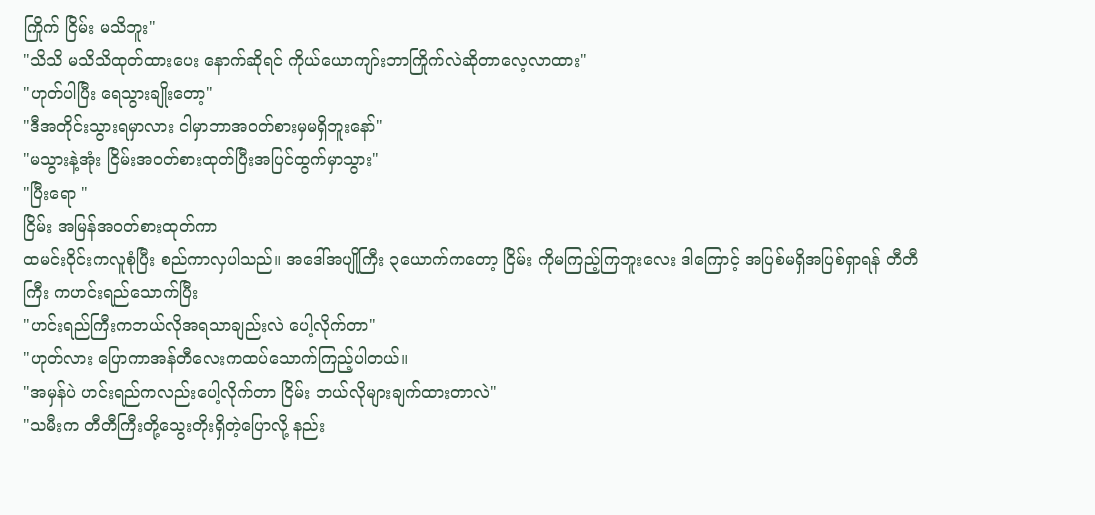ကြိုက် ငြိမ်း မသိဘူး"
"သိသိ မသိသိထုတ်ထားပေး နောက်ဆိုရင် ကိုယ်ယောကျာ်းဘာကြိုက်လဲဆိုတာလေ့လာထား"
"ဟုတ်ပါပြီး ရေသွားချိုးတော့"
"ဒီအတိုင်းသွားရမှာလား ငါမှာဘာအဝတ်စားမှမရှိဘူးနော်"
"မသွားနဲ့အုံး ငြိမ်းအဝတ်စားထုတ်ပြီးအပြင်ထွက်မှာသွား"
"ပြီးရော "
ငြိမ်း အမြန်အဝတ်စားထုတ်ကာ
ထမင်းဝိုင်းကလူစုံပြီး စည်ကာလှပါသည်။ အဒေါ်အပျိုကြီး ၃ယောက်ကတော့ ငြိမ်း ကိုမကြည့်ကြဘူးလေး ဒါကြောင့် အပြစ်မရှိအပြစ်ရှာရန် တီတီကြီး ကဟင်းရည်သောက်ပြီး
"ဟင်းရည်ကြီးကဘယ်လိုအရသာချည်းလဲ ပေါ့လိုက်တာ"
"ဟုတ်လား ပြောကာအန်တီလေးကထပ်သောက်ကြည့်ပါတယ်။
"အမှန်ပဲ ဟင်းရည်ကလည်းပေါ့လိုက်တာ ငြိမ်း ဘယ်လိုများချက်ထားတာလဲ"
"သမီးက တီတီကြီးတို့သွေးတိုးရှိတဲ့ပြောလို့ နည်း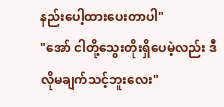နည်းပေါ့ထားပေးတာပါ"
"အော် ငါတို့သွေးတိုးရှိပေမဲ့လည်း ဒီလိုမချက်သင့်ဘူးလေး"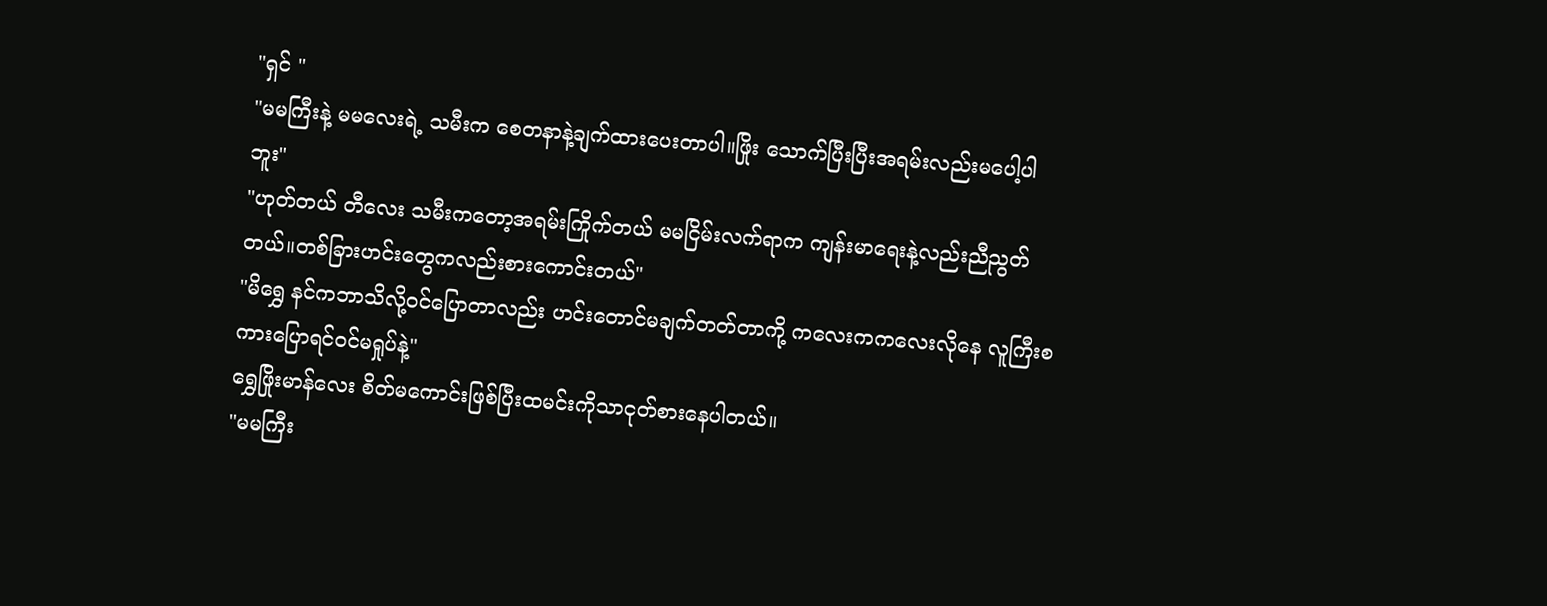"ရှင် "
"မမကြီးနဲ့ မမလေးရဲ့ သမီးက စေတနာနဲ့ချက်ထားပေးတာပါ။ဖြိုး သောက်ပြီးပြီးအရမ်းလည်းမပေါ့ပါဘူး"
"ဟုတ်တယ် တီလေး သမီးကတော့အရမ်းကြိုက်တယ် မမငြိမ်းလက်ရာက ကျန်းမာရေးနဲ့လည်းညီညွတ်တယ်။တစ်ခြားဟင်းတွေကလည်းစားကောင်းတယ်"
"မိရွှေ နင်ကဘာသိလို့ဝင်ပြောတာလည်း ဟင်းတောင်မချက်တတ်တာကို့ ကလေးကကလေးလိုနေ လူကြီးစကားပြောရင်ဝင်မရှုပ်နဲ့"
ရွှေဖြိုးမာန်လေး စိတ်မကောင်းဖြစ်ပြီးထမင်းကိုသာငုတ်စားနေပါတယ်။
"မမကြီး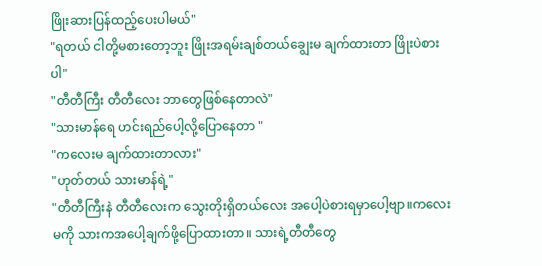ဖြိုးဆားပြန်ထည့်ပေးပါမယ်"
"ရတယ် ငါတို့မစားတော့ဘူး ဖြိုးအရမ်းချစ်တယ်ချွေးမ ချက်ထားတာ ဖြိုးပဲစားပါ"
"တီတီကြီး တီတီလေး ဘာတွေဖြစ်နေတာလဲ"
"သားမာန်ရေ ဟင်းရည်ပေါ့လို့ပြောနေတာ "
"ကလေးမ ချက်ထားတာလား"
"ဟုတ်တယ် သားမာန်ရဲ့"
"တီတီကြီးနဲ တီတီလေးက သွေးတိုးရှိတယ်လေး အပေါ့ပဲစားရမှာပေါ့ဗျာ။ကလေးမကို သားကအပေါ့ချက်ဖို့ပြောထားတာ။ သားရဲ့တီတီတွေ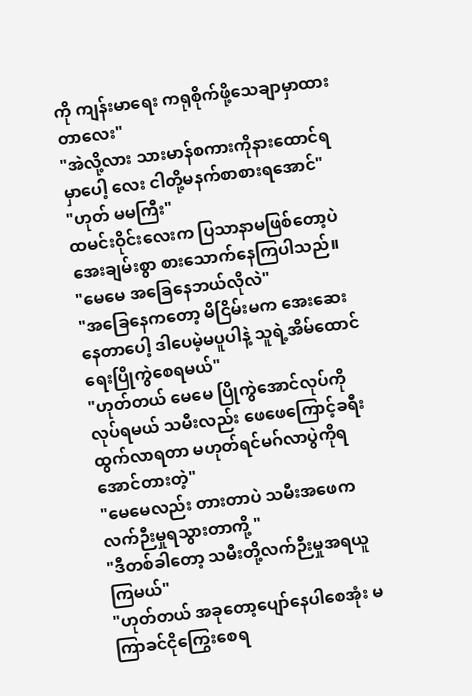ကို ကျန်းမာရေး ကရုစိုက်ဖို့သေချာမှာထားတာလေး"
"အဲလို့လား သားမာန်စကားကိုနားထောင်ရမှာပေါ့ လေး ငါတို့မနက်စာစားရအောင်"
"ဟုတ် မမကြီး"
ထမင်းဝိုင်းလေးက ပြသာနာမဖြစ်တော့ပဲအေးချမ်းစွာ စားသောက်နေကြပါသည်။
"မေမေ အခြေနေဘယ်လိုလဲ"
"အခြေနေကတော့ မိငြိမ်းမက အေးဆေးနေတာပေါ့ ဒါပေမဲ့မပူပါနဲ့ သူရဲ့အိမ်ထောင်ရေးပြိုကွဲစေရမယ်"
"ဟုတ်တယ် မေမေ ပြိုကွဲအောင်လုပ်ကိုလုပ်ရမယ် သမီးလည်း ဖေဖေကြောင့်ခရီးထွက်လာရတာ မဟုတ်ရင်မဂ်လာပွဲကိုရအောင်တားတဲ့"
"မေမေလည်း တားတာပဲ သမီးအဖေကလက်ဉီးမှုရသွားတာကို့ "
"ဒီတစ်ခါတော့ သမီးတို့လက်ဉီးမှုအရယူကြမယ်"
"ဟုတ်တယ် အခုတော့ပျော်နေပါစေအုံး မကြာခင်ငိုကြွေးစေရ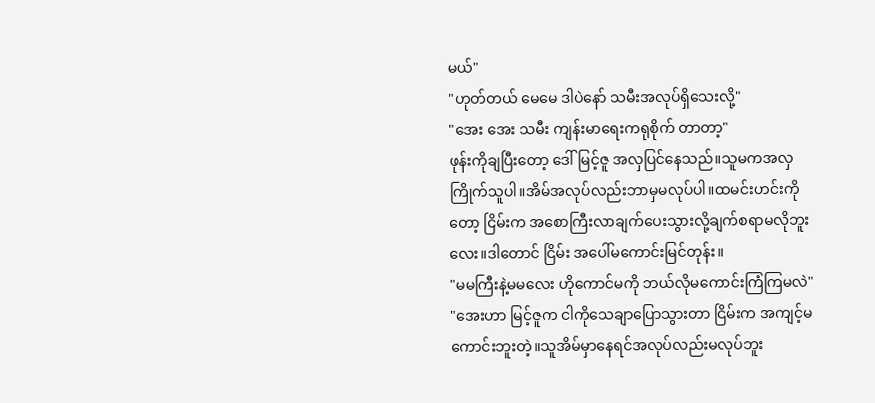မယ်"
"ဟုတ်တယ် မေမေ ဒါပဲနော် သမီးအလုပ်ရှိသေးလို့"
"အေး အေး သမီး ကျန်းမာရေးကရုစိုက် တာတာ့"
ဖုန်းကိုချပြီးတော့ ဒေါ်မြင့်ဇူ အလှပြင်နေသည်။သူမကအလှကြိုက်သူပါ။အိမ်အလုပ်လည်းဘာမှမလုပ်ပါ။ထမင်းဟင်းကိုတော့ ငြိမ်းက အစောကြီးလာချက်ပေးသွားလို့ချက်စရာမလိုဘူးလေး။ဒါတောင် ငြိမ်း အပေါ်မကောင်းမြင်တုန်း။
"မမကြီးနဲ့မမလေး ဟိုကောင်မကို ဘယ်လိုမကောင်းကြံကြမလဲ"
"အေးဟာ မြင့်ဇူက ငါကိုသေချာပြောသွားတာ ငြိမ်းက အကျင့်မကောင်းဘူးတဲ့။သူအိမ်မှာနေရင်အလုပ်လည်းမလုပ်ဘူး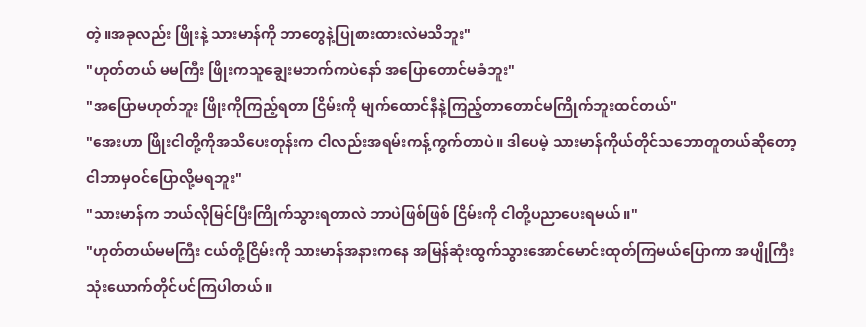တဲ့။အခုလည်း ဖြိုးနဲ့ သားမာန်ကို ဘာတွေနဲ့ပြုစားထားလဲမသိဘူး"
"ဟုတ်တယ် မမကြီး ဖြိုးကသူချွေးမဘက်ကပဲနော် အပြောတောင်မခံဘူး"
"အပြောမဟုတ်ဘူး ဖြိုးကိုကြည့်ရတာ ငြိမ်းကို မျက်ထောင်နီနဲ့ကြည့်တာတောင်မကြိုက်ဘူးထင်တယ်"
"အေးဟာ ဖြိုးငါတို့ကိုအသိပေးတုန်းက ငါလည်းအရမ်းကန့်ကွက်တာပဲ။ ဒါပေမဲ့ သားမာန်ကိုယ်တိုင်သဘောတူတယ်ဆိုတော့ ငါဘာမှဝင်ပြောလို့မရဘူး"
"သားမာန်က ဘယ်လိုမြင်ပြီးကြိုက်သွားရတာလဲ ဘာပဲဖြစ်ဖြစ် ငြိမ်းကို ငါတို့ပညာပေးရမယ်။"
"ဟုတ်တယ်မမကြီး ငယ်တို့ငြိမ်းကို သားမာန်အနားကနေ အမြန်ဆုံးထွက်သွားအောင်မောင်းထုတ်ကြမယ်ပြောကာ အပျိုကြီးသုံးယောက်တိုင်ပင်ကြပါတယ်။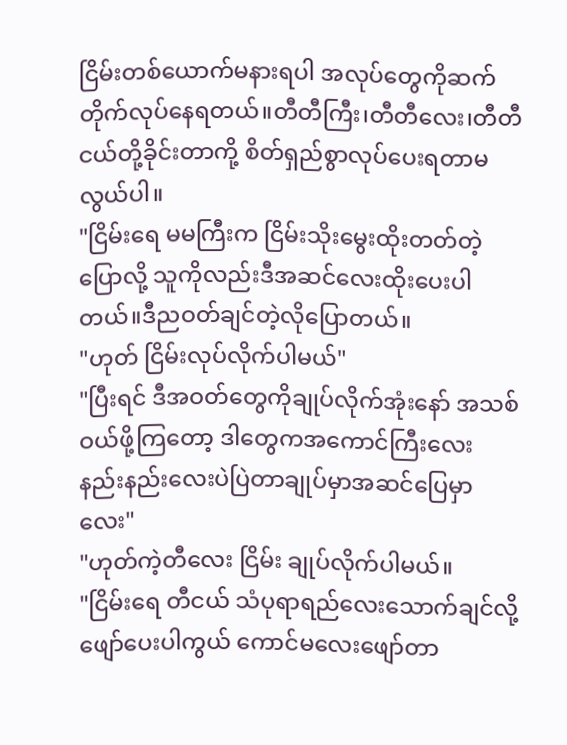ငြိမ်းတစ်ယောက်မနားရပါ အလုပ်တွေကိုဆက်တိုက်လုပ်နေရတယ်။တီတီကြီး၊တီတီလေး၊တီတီငယ်တို့ခိုင်းတာကို့ စိတ်ရှည်စွာလုပ်ပေးရတာမလွယ်ပါ။
"ငြိမ်းရေ မမကြီးက ငြိမ်းသိုးမွေးထိုးတတ်တဲ့ပြောလို့ သူကိုလည်းဒီအဆင်လေးထိုးပေးပါတယ်။ဒီညဝတ်ချင်တဲ့လိုပြောတယ်။
"ဟုတ် ငြိမ်းလုပ်လိုက်ပါမယ်"
"ပြီးရင် ဒီအဝတ်တွေကိုချုပ်လိုက်အုံးနော် အသစ်ဝယ်ဖို့ကြတော့ ဒါတွေကအကောင်ကြီးလေး နည်းနည်းလေးပဲပြဲတာချုပ်မှာအဆင်ပြေမှာလေး"
"ဟုတ်ကဲ့တီလေး ငြိမ်း ချုပ်လိုက်ပါမယ်။
"ငြိမ်းရေ တီငယ် သံပုရာရည်လေးသောက်ချင်လို့ဖျော်ပေးပါကွယ် ကောင်မလေးဖျော်တာ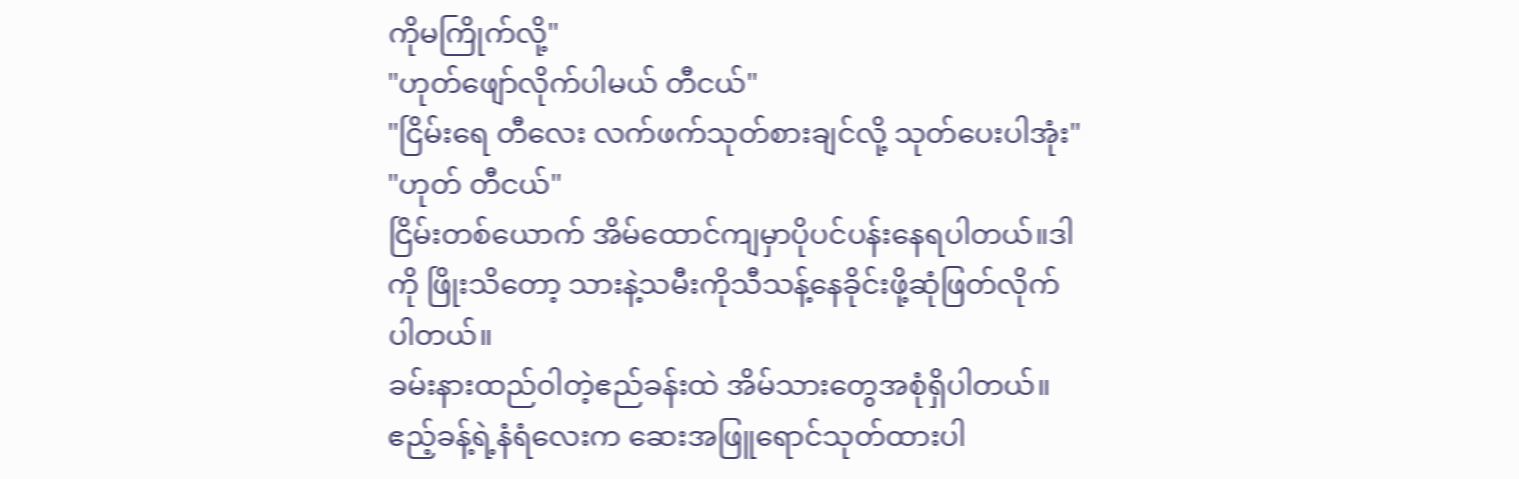ကိုမကြိုက်လို့"
"ဟုတ်ဖျော်လိုက်ပါမယ် တီငယ်"
"ငြိမ်းရေ တီလေး လက်ဖက်သုတ်စားချင်လို့ သုတ်ပေးပါအုံး"
"ဟုတ် တီငယ်"
ငြိမ်းတစ်ယောက် အိမ်ထောင်ကျမှာပိုပင်ပန်းနေရပါတယ်။ဒါကို ဖြိုးသိတော့ သားနဲ့သမီးကိုသီသန့်နေခိုင်းဖို့ဆုံဖြတ်လိုက်ပါတယ်။
ခမ်းနားထည်ဝါတဲ့ဧည်ခန်းထဲ အိမ်သားတွေအစုံရှိပါတယ်။ဧည့်ခန့်ရဲ့နံရံလေးက ဆေးအဖြူရောင်သုတ်ထားပါ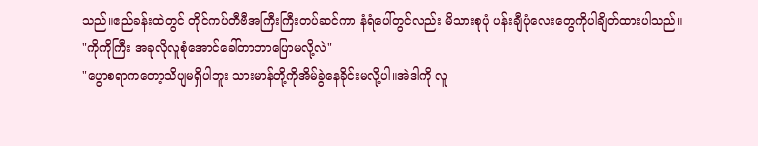သည်။ဧည်ခန်းထဲတွင် တိုင်ကပ်တီဗီအကြီးကြီးတပ်ဆင်ကာ နံရံပေါ်တွင်လည်း မိသားစုပုံ ပန်းချီပုံလေးတွေကိုပါချိတ်ထားပါသည်။
"ကိုကိုကြီး အခုလိုလူစုံအောင်ခေါ်တာဘာပြောမလို့လဲ"
"ပွောစရာကတော့သိပျမရှိပါဘူး သားမာန်တို့ကိုအိမ်ခွဲနေခိုင်းမလို့ပါ။အဲဒါကို လူ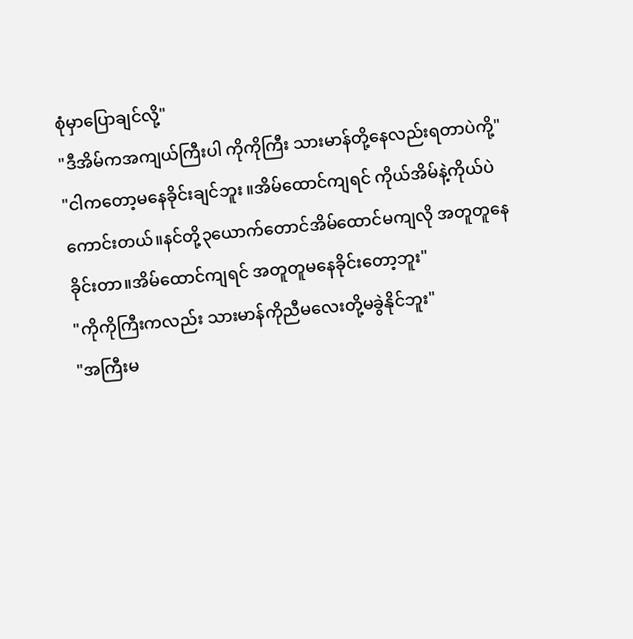စုံမှာပြောချင်လို့"
"ဒီအိမ်ကအကျယ်ကြီးပါ ကိုကိုကြီး သားမာန်တို့နေလည်းရတာပဲကို့"
"ငါကတော့မနေခိုင်းချင်ဘူး ။အိမ်ထောင်ကျရင် ကိုယ်အိမ်နဲ့ကိုယ်ပဲကောင်းတယ်။နင်တို့၃ယောက်တောင်အိမ်ထောင်မကျလို အတူတူနေခိုင်းတာ။အိမ်ထောင်ကျရင် အတူတူမနေခိုင်းတော့ဘူး"
"ကိုကိုကြီးကလည်း သားမာန်ကိုညီမလေးတို့မခွဲနိုင်ဘူး"
"အကြီးမ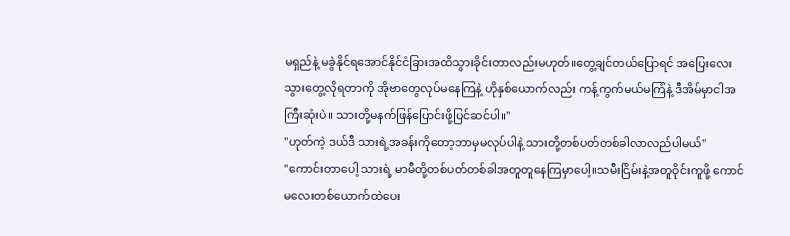မရှည်နဲ့ မခွဲနိုင်ရအောင်နိုင်ငံခြားအထိသွားခိုင်းတာလည်းမဟုတ်။တွေ့ချင်တယ်ပြောရင် အပြေးလေးသွားတွေ့လိုရတာကို အိုဗာတွေလုပ်မနေကြနဲ့ ဟိုနှစ်ယောက်လည်း ကန့်ကွက်မယ်မကြံနဲ့ ဒီအိမ်မှာငါအကြီးဆုံးပဲ။ သားတို့မနက်ဖြန်ပြောင်းဖို့ပြင်ဆင်ပါ။"
"ဟုတ်ကဲ့ ဒယ်ဒီ သားရဲ့အခန်းကိုတော့ဘာမှမလုပ်ပါနဲ့ သားတို့တစ်ပတ်တစ်ခါလာလည်ပါမယ်"
"ကောင်းတာပေါ့ သားရဲ့ မာမီတို့တစ်ပတ်တစ်ခါအတူတူနေကြမှာပေါ့။သမီးငြိမ်းနဲ့အတူဝိုင်းကူဖို့ ကောင်မလေးတစ်ယောက်ထဲပေး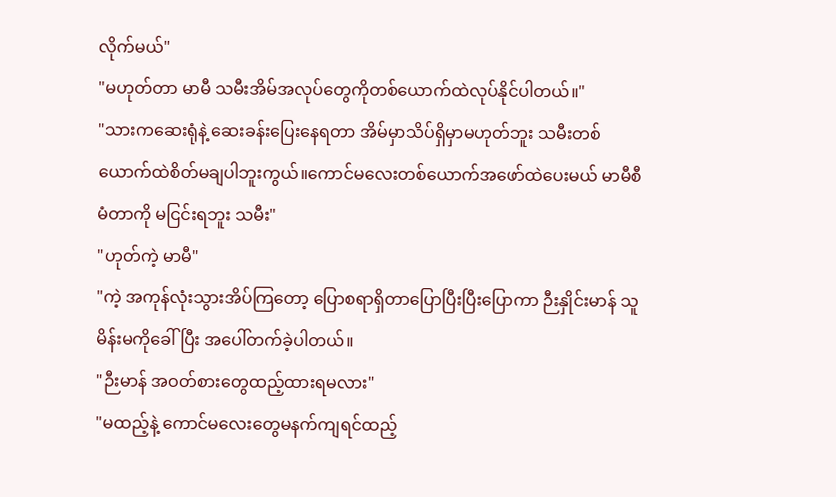လိုက်မယ်"
"မဟုတ်တာ မာမီ သမီးအိမ်အလုပ်တွေကိုတစ်ယောက်ထဲလုပ်နိုင်ပါတယ်။"
"သားကဆေးရုံနဲ့ ဆေးခန်းပြေးနေရတာ အိမ်မှာသိပ်ရှိမှာမဟုတ်ဘူး သမီးတစ်ယောက်ထဲစိတ်မချပါဘူးကွယ်။ကောင်မလေးတစ်ယောက်အဖော်ထဲပေးမယ် မာမီစီမံတာကို မငြင်းရဘူး သမီး"
"ဟုတ်ကဲ့ မာမီ"
"ကဲ့ အကုန်လုံးသွားအိပ်ကြတော့ ပြောစရာရှိတာပြောပြီးပြီးပြောကာ ဉီးနှိုင်းမာန် သူမိန်းမကိုခေါ်ပြီး အပေါ်တက်ခဲ့ပါတယ်။
"ဉီးမာန် အဝတ်စားတွေထည့်ထားရမလား"
"မထည့်နဲ့ ကောင်မလေးတွေမနက်ကျရင်ထည့်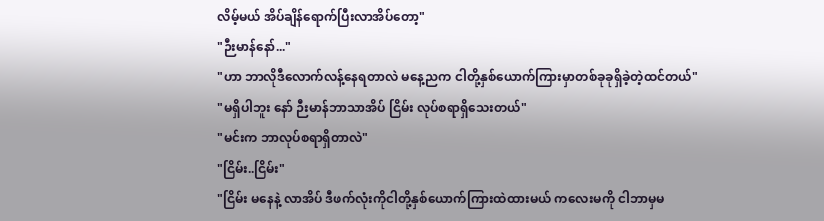လိမ့်မယ် အိပ်ချိန်ရောက်ပြီးလာအိပ်တော့"
"ဉီးမာန်နော်..."
"ဟာ ဘာလိုဒီလောက်လန့်နေရတာလဲ မနေ့ညက ငါတို့နှစ်ယောက်ကြားမှာတစ်ခုခုရှိခဲ့တဲ့ထင်တယ်"
"မရှိပါဘူး နော် ဉီးမာန်ဘာသာအိပ် ငြိမ်း လုပ်စရာရှိသေးတယ်"
"မင်းက ဘာလုပ်စရာရှိတာလဲ"
"ငြိမ်း..ငြိမ်း"
"ငြိမ်း မနေနဲ့ လာအိပ် ဒီဖက်လုံးကိုငါတို့နှစ်ယောက်ကြားထဲထားမယ် ကလေးမကို ငါဘာမှမ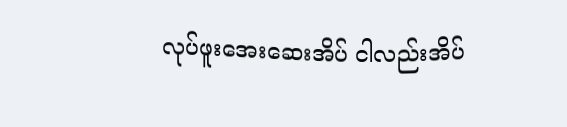လုပ်ဖူးအေးဆေးအိပ် ငါလည်းအိပ်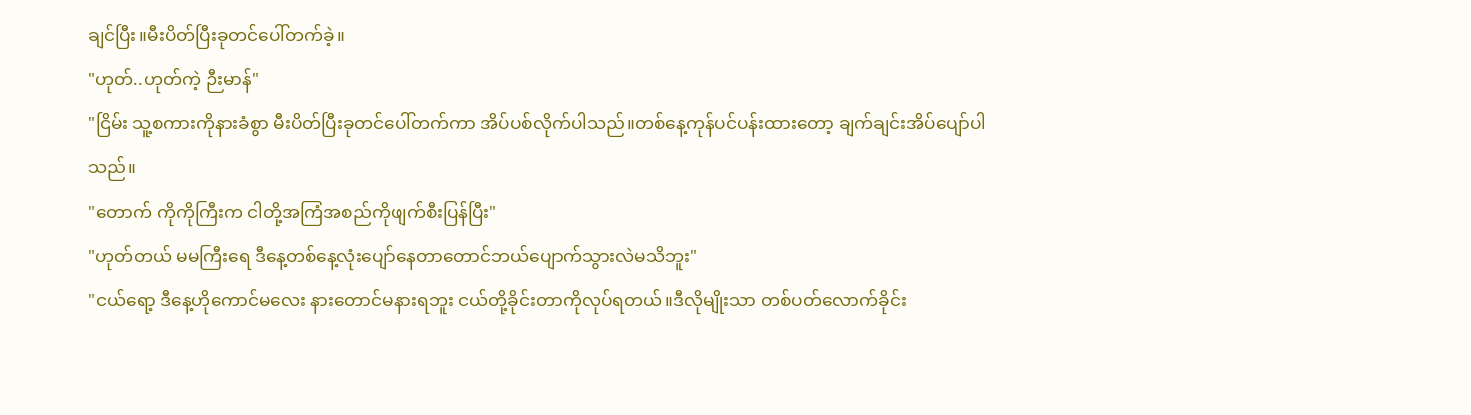ချင်ပြီး။မီးပိတ်ပြီးခုတင်ပေါ်တက်ခဲ့။
"ဟုတ်..ဟုတ်ကဲ့ ဉီးမာန်"
"ငြိမ်း သူ့စကားကိုနားခံစွာ မီးပိတ်ပြီးခုတင်ပေါ်တက်ကာ အိပ်ပစ်လိုက်ပါသည်။တစ်နေ့ကုန်ပင်ပန်းထားတော့ ချက်ချင်းအိပ်ပျော်ပါသည်။
"တောက် ကိုကိုကြီးက ငါတို့အကြံအစည်ကိုဖျက်စီးပြန်ပြီး"
"ဟုတ်တယ် မမကြီးရေ ဒီနေ့တစ်နေ့လုံးပျော်နေတာတောင်ဘယ်ပျောက်သွားလဲမသိဘူး"
"ငယ်ရော့ ဒီနေ့ဟိုကောင်မလေး နားတောင်မနားရဘူး ငယ်တို့ခိုင်းတာကိုလုပ်ရတယ်။ဒီလိုမျိုးသာ တစ်ပတ်လောက်ခိုင်း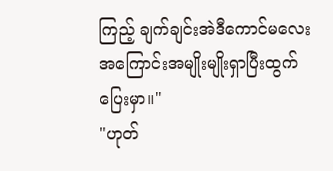ကြည့် ချက်ချင်းအဲဒီကောင်မလေး အကြောင်းအမျိုးမျိုးရှာပြီးထွက်ပြေးမှာ။"
"ဟုတ်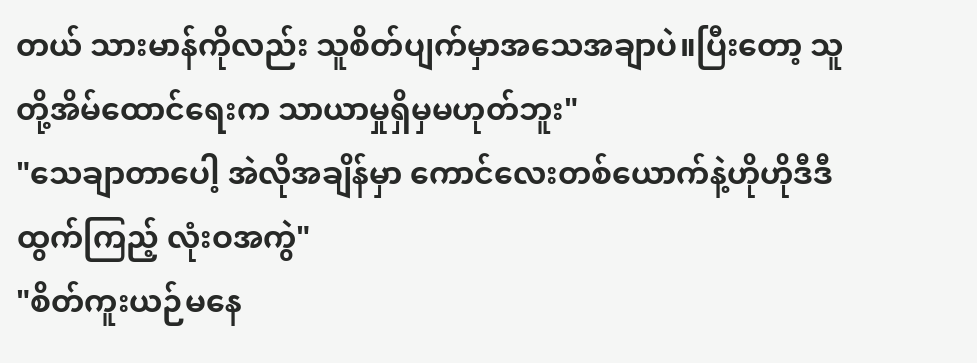တယ် သားမာန်ကိုလည်း သူစိတ်ပျက်မှာအသေအချာပဲ။ပြီးတော့ သူတို့အိမ်ထောင်ရေးက သာယာမှုရှိမှမဟုတ်ဘူး"
"သေချာတာပေါ့ အဲလိုအချိန်မှာ ကောင်လေးတစ်ယောက်နဲ့ဟိုဟိုဒီဒီထွက်ကြည့် လုံးဝအကွဲ"
"စိတ်ကူးယဉ်မနေ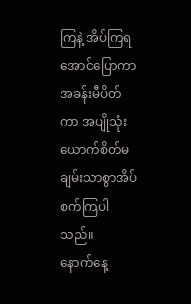ကြနဲ့ အိပ်ကြရအောင်ပြောကာအခန်းမီပိတ်ကာ အပျိုသုံးယောက်စိတ်မချမ်းသာစွာအိပ်စက်ကြပါသည်။
နောက်နေ့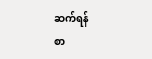ဆက်ရန်
စာ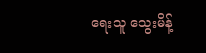ရေးသူ သွေးမိန့်